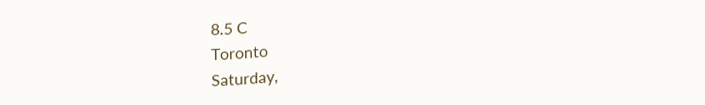8.5 C
Toronto
Saturday,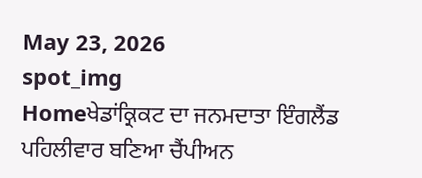May 23, 2026
spot_img
Homeਖੇਡਾਂਕ੍ਰਿਕਟ ਦਾ ਜਨਮਦਾਤਾ ਇੰਗਲੈਂਡ ਪਹਿਲੀਵਾਰ ਬਣਿਆ ਚੈਂਪੀਅਨ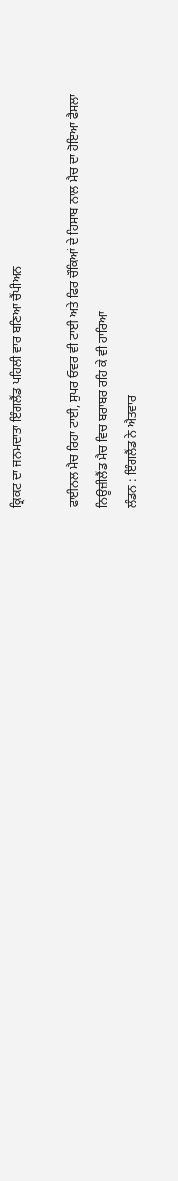ਕ੍ਰਿਕਟ ਦਾ ਜਨਮਦਾਤਾ ਇੰਗਲੈਂਡ ਪਹਿਲੀ ਵਾਰ ਬਣਿਆ ਚੈਂਪੀਅਨ

ਫਾਈਨਲ ਮੈਚ ਰਿਹਾ ਟਾਈ, ਸੁਪਰ ਓਵਰ ਵੀ ਟਾਈ ਅਤੇ ਫਿਰ ਚੌਕਿਆਂ ਦੇ ਹਿਸਾਬ ਨਾਲ ਮੈਚ ਦਾ ਹੋਇਆ ਫੈਸਲਾ
ਨਿਊਜ਼ੀਲੈਂਡ ਮੈਚ ਵਿਚ ਬਰਾਬਰ ਰਹਿ ਕੇ ਵੀ ਹਾਰਿਆ
ਲੰਡਨ : ਇੰਗਲੈਂਡ ਨੇ ਐਤਵਾਰ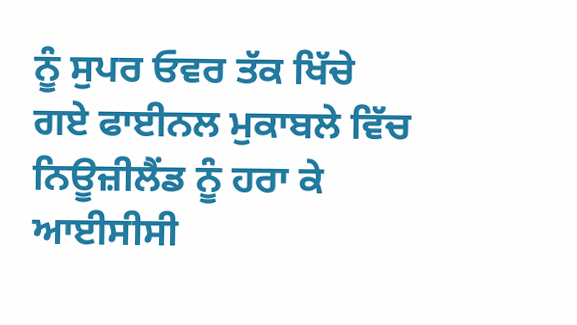ਨੂੰ ਸੁਪਰ ਓਵਰ ਤੱਕ ਖਿੱਚੇ ਗਏ ਫਾਈਨਲ ਮੁਕਾਬਲੇ ਵਿੱਚ ਨਿਊਜ਼ੀਲੈਂਡ ਨੂੰ ਹਰਾ ਕੇ ਆਈਸੀਸੀ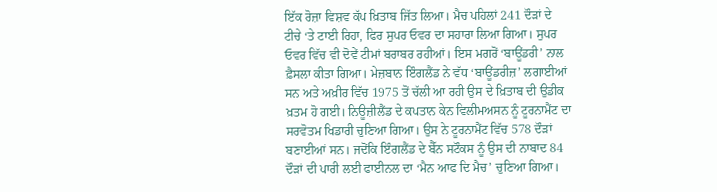ਇੱਕ ਰੋਜ਼ਾ ਵਿਸ਼ਵ ਕੱਪ ਖ਼ਿਤਾਬ ਜਿੱਤ ਲਿਆ। ਮੈਚ ਪਹਿਲਾਂ 241 ਦੌੜਾਂ ਦੇ ਟੀਚੇ ‘ਤੇ ਟਾਈ ਰਿਹਾ, ਫਿਰ ਸੁਪਰ ਓਵਰ ਦਾ ਸਹਾਰਾ ਲਿਆ ਗਿਆ। ਸੁਪਰ ਓਵਰ ਵਿੱਚ ਵੀ ਦੋਵੇਂ ਟੀਮਾਂ ਬਰਾਬਰ ਰਹੀਆਂ। ਇਸ ਮਗਰੋਂ ‘ਬਾਊਂਡਰੀ’ ਨਾਲ ਫ਼ੈਸਲਾ ਕੀਤਾ ਗਿਆ। ਮੇਜ਼ਬਾਨ ਇੰਗਲੈਂਡ ਨੇ ਵੱਧ ‘ਬਾਊਂਡਰੀਜ਼’ ਲਗਾਈਆਂ ਸਨ ਅਤੇ ਅਖ਼ੀਰ ਵਿੱਚ 1975 ਤੋਂ ਚੱਲੀ ਆ ਰਹੀ ਉਸ ਦੇ ਖ਼ਿਤਾਬ ਦੀ ਉਡੀਕ ਖ਼ਤਮ ਹੋ ਗਈ। ਨਿਊਜ਼ੀਲੈਂਡ ਦੇ ਕਪਤਾਨ ਕੇਨ ਵਿਲੀਮਅਸਨ ਨੂੰ ਟੂਰਨਾਮੈਂਟ ਦਾ ਸਰਵੋਤਮ ਖਿਡਾਰੀ ਚੁਣਿਆ ਗਿਆ। ਉਸ ਨੇ ਟੂਰਨਾਮੈਂਟ ਵਿੱਚ 578 ਦੌੜਾਂ ਬਣਾਈਆਂ ਸਨ। ਜਦੋਂਕਿ ਇੰਗਲੈਂਡ ਦੇ ਬੈੱਨ ਸਟੌਕਸ ਨੂੰ ਉਸ ਦੀ ਨਾਬਾਦ 84 ਦੌੜਾਂ ਦੀ ਪਾਰੀ ਲਈ ਫਾਈਨਲ ਦਾ ‘ਮੈਨ ਆਫ ਦਿ ਮੈਚ’ ਚੁਣਿਆ ਗਿਆ।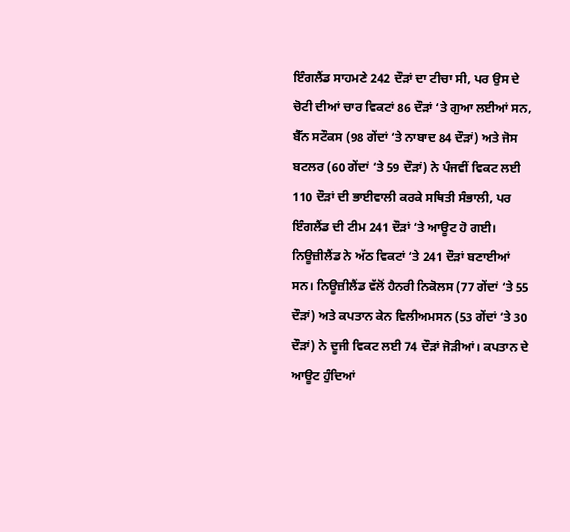ਇੰਗਲੈਂਡ ਸਾਹਮਣੇ 242 ਦੌੜਾਂ ਦਾ ਟੀਚਾ ਸੀ, ਪਰ ਉਸ ਦੇ ਚੋਟੀ ਦੀਆਂ ਚਾਰ ਵਿਕਟਾਂ 86 ਦੌੜਾਂ ‘ਤੇ ਗੁਆ ਲਈਆਂ ਸਨ, ਬੈੱਨ ਸਟੌਕਸ (98 ਗੇਂਦਾਂ ‘ਤੇ ਨਾਬਾਦ 84 ਦੌੜਾਂ) ਅਤੇ ਜੋਸ ਬਟਲਰ (60 ਗੇਂਦਾਂ ‘ਤੇ 59 ਦੌੜਾਂ) ਨੇ ਪੰਜਵੀਂ ਵਿਕਟ ਲਈ 110 ਦੌੜਾਂ ਦੀ ਭਾਈਵਾਲੀ ਕਰਕੇ ਸਥਿਤੀ ਸੰਭਾਲੀ, ਪਰ ਇੰਗਲੈਂਡ ਦੀ ਟੀਮ 241 ਦੌੜਾਂ ‘ਤੇ ਆਊਟ ਹੋ ਗਈ। ਨਿਊਜ਼ੀਲੈਂਡ ਨੇ ਅੱਠ ਵਿਕਟਾਂ ‘ਤੇ 241 ਦੌੜਾਂ ਬਣਾਈਆਂ ਸਨ। ਨਿਊਜ਼ੀਲੈਂਡ ਵੱਲੋਂ ਹੈਨਰੀ ਨਿਕੋਲਸ (77 ਗੇਂਦਾਂ ‘ਤੇ 55 ਦੌੜਾਂ) ਅਤੇ ਕਪਤਾਨ ਕੇਨ ਵਿਲੀਅਮਸਨ (53 ਗੇਂਦਾਂ ‘ਤੇ 30 ਦੌੜਾਂ) ਨੇ ਦੂਜੀ ਵਿਕਟ ਲਈ 74 ਦੌੜਾਂ ਜੋੜੀਆਂ। ਕਪਤਾਨ ਦੇ ਆਊਟ ਹੁੰਦਿਆਂ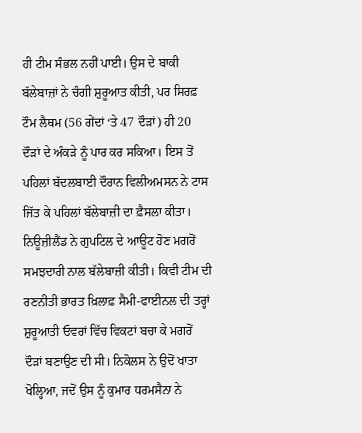ਹੀ ਟੀਮ ਸੰਭਲ ਨਹੀਂ ਪਾਈ। ਉਸ ਦੇ ਬਾਕੀ ਬੱਲੇਬਾਜ਼ਾਂ ਨੇ ਚੰਗੀ ਸ਼ੁਰੂਆਤ ਕੀਤੀ, ਪਰ ਸਿਰਫ਼ ਟੌਮ ਲੈਥਮ (56 ਗੇਂਦਾਂ ‘ਤੇ 47 ਦੌੜਾਂ) ਹੀ 20 ਦੌੜਾਂ ਦੇ ਅੰਕੜੇ ਨੂੰ ਪਾਰ ਕਰ ਸਕਿਆ। ਇਸ ਤੋਂ ਪਹਿਲਾਂ ਬੱਦਲਬਾਈ ਦੌਰਾਨ ਵਿਲੀਅਮਸਨ ਨੇ ਟਾਸ ਜਿੱਤ ਕੇ ਪਹਿਲਾਂ ਬੱਲੇਬਾਜ਼ੀ ਦਾ ਫ਼ੈਸਲਾ ਕੀਤਾ। ਨਿਊਜ਼ੀਲੈਂਡ ਨੇ ਗੁਪਟਿਲ ਦੇ ਆਊਟ ਹੋਣ ਮਗਰੋਂ ਸਮਝਦਾਰੀ ਨਾਲ ਬੱਲੇਬਾਜ਼ੀ ਕੀਤੀ। ਕਿਵੀ ਟੀਮ ਦੀ ਰਣਨੀਤੀ ਭਾਰਤ ਖ਼ਿਲਾਫ਼ ਸੈਮੀ-ਫਾਈਨਲ ਦੀ ਤਰ੍ਹਾਂ ਸ਼ੁਰੂਆਤੀ ਓਵਰਾਂ ਵਿੱਚ ਵਿਕਟਾਂ ਬਚਾ ਕੇ ਮਗਰੋਂ ਦੌੜਾਂ ਬਣਾਉਣ ਦੀ ਸੀ। ਨਿਕੋਲਸ ਨੇ ਉਦੋਂ ਖਾਤਾ ਖੋਲ੍ਹਿਆ, ਜਦੋਂ ਉਸ ਨੂੰ ਕੁਮਾਰ ਧਰਮਸੈਨਾ ਨੇ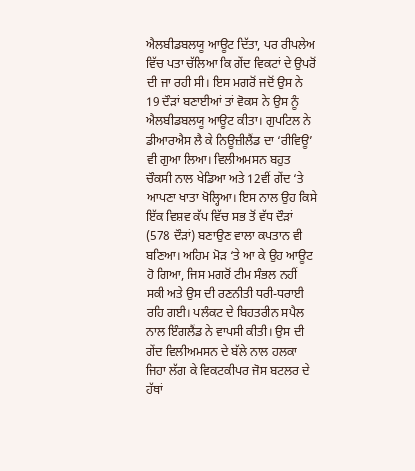ਐਲਬੀਡਬਲਯੂ ਆਊਟ ਦਿੱਤਾ, ਪਰ ਰੀਪਲੇਅ ਵਿੱਚ ਪਤਾ ਚੱਲਿਆ ਕਿ ਗੇਂਦ ਵਿਕਟਾਂ ਦੇ ਉਪਰੋਂ ਦੀ ਜਾ ਰਹੀ ਸੀ। ਇਸ ਮਗਰੋਂ ਜਦੋਂ ਉਸ ਨੇ 19 ਦੌੜਾਂ ਬਣਾਈਆਂ ਤਾਂ ਵੋਕਸ ਨੇ ਉਸ ਨੂੰ ਐਲਬੀਡਬਲਯੂ ਆਊਟ ਕੀਤਾ। ਗੁਪਟਿਲ ਨੇ ਡੀਆਰਐਸ ਲੈ ਕੇ ਨਿਊਜ਼ੀਲੈਂਡ ਦਾ ‘ਰੀਵਿਊ’ ਵੀ ਗੁਆ ਲਿਆ। ਵਿਲੀਅਮਸਨ ਬਹੁਤ ਚੌਕਸੀ ਨਾਲ ਖੇਡਿਆ ਅਤੇ 12ਵੀਂ ਗੇਂਦ ‘ਤੇ ਆਪਣਾ ਖਾਤਾ ਖੋਲ੍ਹਿਆ। ਇਸ ਨਾਲ ਉਹ ਕਿਸੇ ਇੱਕ ਵਿਸ਼ਵ ਕੱਪ ਵਿੱਚ ਸਭ ਤੋਂ ਵੱਧ ਦੌੜਾਂ (578 ਦੌੜਾਂ) ਬਣਾਉਣ ਵਾਲਾ ਕਪਤਾਨ ਵੀ ਬਣਿਆ। ਅਹਿਮ ਮੋੜ ‘ਤੇ ਆ ਕੇ ਉਹ ਆਊਟ ਹੋ ਗਿਆ, ਜਿਸ ਮਗਰੋਂ ਟੀਮ ਸੰਭਲ ਨਹੀਂ ਸਕੀ ਅਤੇ ਉਸ ਦੀ ਰਣਨੀਤੀ ਧਰੀ-ਧਰਾਈ ਰਹਿ ਗਈ। ਪਲੰਕਟ ਦੇ ਬਿਹਤਰੀਨ ਸਪੈਲ ਨਾਲ ਇੰਗਲੈਂਡ ਨੇ ਵਾਪਸੀ ਕੀਤੀ। ਉਸ ਦੀ ਗੇਂਦ ਵਿਲੀਅਮਸਨ ਦੇ ਬੱਲੇ ਨਾਲ ਹਲਕਾ ਜਿਹਾ ਲੱਗ ਕੇ ਵਿਕਟਕੀਪਰ ਜੋਸ ਬਟਲਰ ਦੇ ਹੱਥਾਂ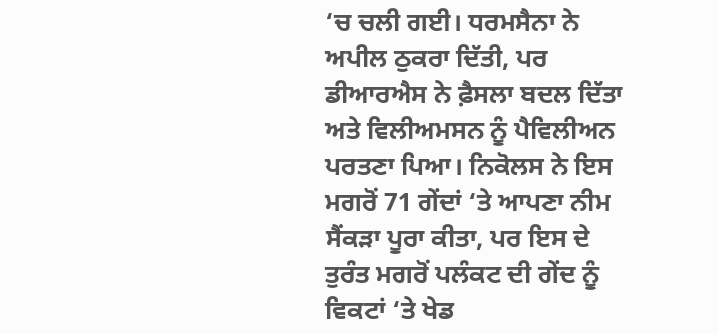‘ਚ ਚਲੀ ਗਈ। ਧਰਮਸੈਨਾ ਨੇ ਅਪੀਲ ਠੁਕਰਾ ਦਿੱਤੀ, ਪਰ ਡੀਆਰਐਸ ਨੇ ਫ਼ੈਸਲਾ ਬਦਲ ਦਿੱਤਾ ਅਤੇ ਵਿਲੀਅਮਸਨ ਨੂੰ ਪੈਵਿਲੀਅਨ ਪਰਤਣਾ ਪਿਆ। ਨਿਕੋਲਸ ਨੇ ਇਸ ਮਗਰੋਂ 71 ਗੇਂਦਾਂ ‘ਤੇ ਆਪਣਾ ਨੀਮ ਸੈਂਕੜਾ ਪੂਰਾ ਕੀਤਾ, ਪਰ ਇਸ ਦੇ ਤੁਰੰਤ ਮਗਰੋਂ ਪਲੰਕਟ ਦੀ ਗੇਂਦ ਨੂੰ ਵਿਕਟਾਂ ‘ਤੇ ਖੇਡ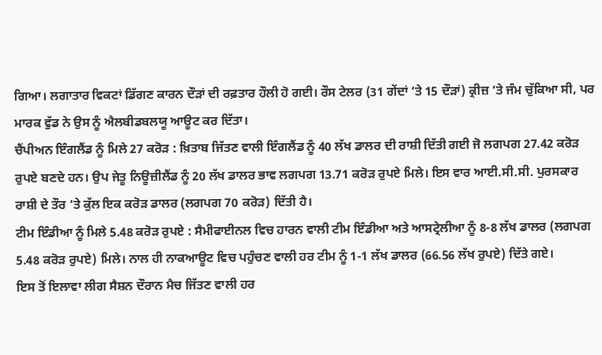ਗਿਆ। ਲਗਾਤਾਰ ਵਿਕਟਾਂ ਡਿੱਗਣ ਕਾਰਨ ਦੌੜਾਂ ਦੀ ਰਫ਼ਤਾਰ ਹੌਲੀ ਹੋ ਗਈ। ਰੌਸ ਟੇਲਰ (31 ਗੇਂਦਾਂ ‘ਤੇ 15 ਦੌੜਾਂ) ਕ੍ਰੀਜ਼ ‘ਤੇ ਜੰਮ ਚੁੱਕਿਆ ਸੀ, ਪਰ ਮਾਰਕ ਵੁੱਡ ਨੇ ਉਸ ਨੂੰ ਐਲਬੀਡਬਲਯੂ ਆਊਟ ਕਰ ਦਿੱਤਾ।
ਚੈਂਪੀਅਨ ਇੰਗਲੈਂਡ ਨੂੰ ਮਿਲੇ 27 ਕਰੋੜ : ਖ਼ਿਤਾਬ ਜਿੱਤਣ ਵਾਲੀ ਇੰਗਲੈਂਡ ਨੂੰ 40 ਲੱਖ ਡਾਲਰ ਦੀ ਰਾਸ਼ੀ ਦਿੱਤੀ ਗਈ ਜੋ ਲਗਪਗ 27.42 ਕਰੋੜ ਰੁਪਏ ਬਣਦੇ ਹਨ। ਉਪ ਜੇਤੂ ਨਿਊਜ਼ੀਲੈਂਡ ਨੂੰ 20 ਲੱਖ ਡਾਲਰ ਭਾਵ ਲਗਪਗ 13.71 ਕਰੋੜ ਰੁਪਏ ਮਿਲੇ। ਇਸ ਵਾਰ ਆਈ.ਸੀ.ਸੀ. ਪੁਰਸਕਾਰ ਰਾਸ਼ੀ ਦੇ ਤੌਰ ‘ਤੇ ਕੁੱਲ ਇਕ ਕਰੋੜ ਡਾਲਰ (ਲਗਪਗ 70 ਕਰੋੜ) ਦਿੱਤੀ ਹੈ।
ਟੀਮ ਇੰਡੀਆ ਨੂੰ ਮਿਲੇ 5.48 ਕਰੋੜ ਰੁਪਏ : ਸੈਮੀਫਾਈਨਲ ਵਿਚ ਹਾਰਨ ਵਾਲੀ ਟੀਮ ਇੰਡੀਆ ਅਤੇ ਆਸਟ੍ਰੇਲੀਆ ਨੂੰ 8-8 ਲੱਖ ਡਾਲਰ (ਲਗਪਗ 5.48 ਕਰੋੜ ਰੁਪਏ) ਮਿਲੇ। ਨਾਲ ਹੀ ਨਾਕਆਊਟ ਵਿਚ ਪਹੁੰਚਣ ਵਾਲੀ ਹਰ ਟੀਮ ਨੂੰ 1-1 ਲੱਖ ਡਾਲਰ (66.56 ਲੱਖ ਰੁਪਏ) ਦਿੱਤੇ ਗਏ।
ਇਸ ਤੋਂ ਇਲਾਵਾ ਲੀਗ ਸੈਸ਼ਨ ਦੌਰਾਨ ਮੈਚ ਜਿੱਤਣ ਵਾਲੀ ਹਰ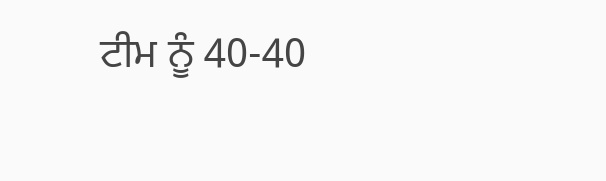ਟੀਮ ਨੂੰ 40-40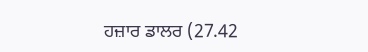ਹਜ਼ਾਰ ਡਾਲਰ (27.42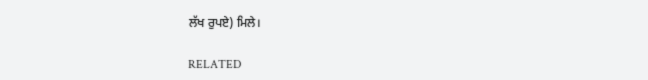ਲੱਖ ਰੁਪਏ) ਮਿਲੇ।

RELATED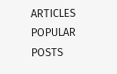ARTICLES
POPULAR POSTS